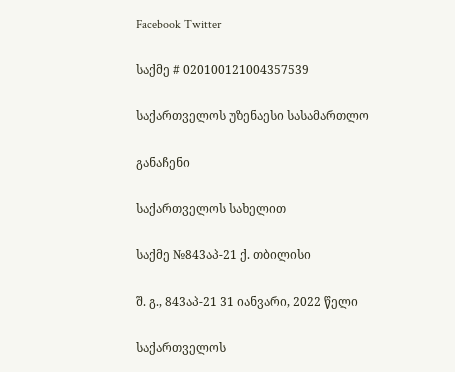Facebook Twitter

საქმე # 020100121004357539

საქართველოს უზენაესი სასამართლო

განაჩენი

საქართველოს სახელით

საქმე №843აპ-21 ქ. თბილისი

შ. გ., 843აპ-21 31 იანვარი, 2022 წელი

საქართველოს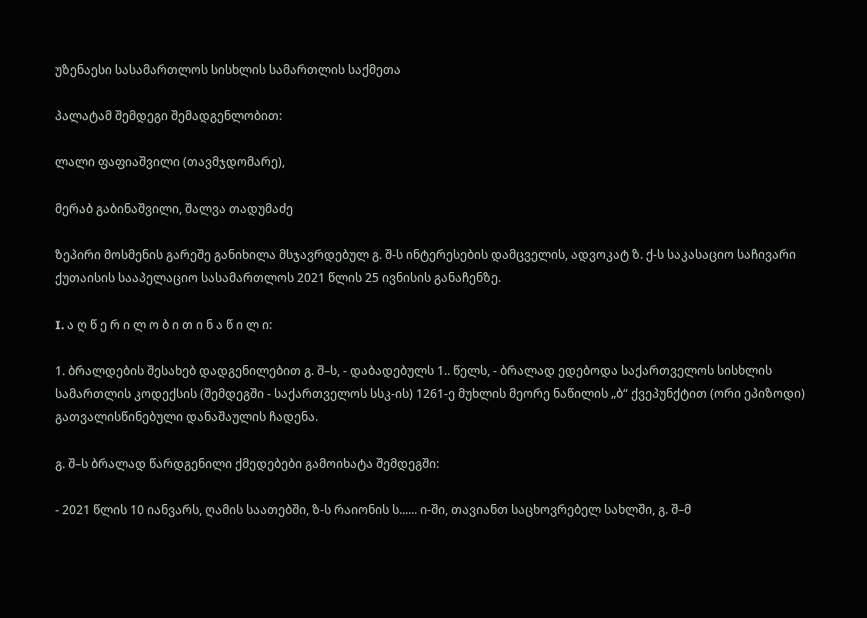უზენაესი სასამართლოს სისხლის სამართლის საქმეთა

პალატამ შემდეგი შემადგენლობით:

ლალი ფაფიაშვილი (თავმჯდომარე),

მერაბ გაბინაშვილი, შალვა თადუმაძე

ზეპირი მოსმენის გარეშე განიხილა მსჯავრდებულ გ. შ-ს ინტერესების დამცველის, ადვოკატ ზ. ქ-ს საკასაციო საჩივარი ქუთაისის სააპელაციო სასამართლოს 2021 წლის 25 ივნისის განაჩენზე.

I. ა ღ წ ე რ ი ლ ო ბ ი თ ი ნ ა წ ი ლ ი:

1. ბრალდების შესახებ დადგენილებით გ. შ–ს, - დაბადებულს 1.. წელს, - ბრალად ედებოდა საქართველოს სისხლის სამართლის კოდექსის (შემდეგში - საქართველოს სსკ-ის) 1261-ე მუხლის მეორე ნაწილის „ბ“ ქვეპუნქტით (ორი ეპიზოდი) გათვალისწინებული დანაშაულის ჩადენა.

გ. შ–ს ბრალად წარდგენილი ქმედებები გამოიხატა შემდეგში:

- 2021 წლის 10 იანვარს, ღამის საათებში, ზ-ს რაიონის ს...... ი-ში, თავიანთ საცხოვრებელ სახლში, გ. შ–მ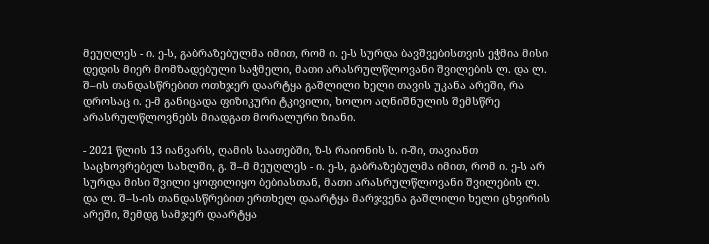მეუღლეს - ი. ე-ს, გაბრაზებულმა იმით, რომ ი. ე-ს სურდა ბავშვებისთვის ეჭმია მისი დედის მიერ მომზადებული საჭმელი, მათი არასრულწლოვანი შვილების ლ. და ლ. შ–ის თანდასწრებით ოთხჯერ დაარტყა გაშლილი ხელი თავის უკანა არეში, რა დროსაც ი. ე-მ განიცადა ფიზიკური ტკივილი, ხოლო აღნიშნულის შემსწრე არასრულწლოვნებს მიადგათ მორალური ზიანი.

- 2021 წლის 13 იანვარს, ღამის საათებში, ზ-ს რაიონის ს. ი-ში, თავიანთ საცხოვრებელ სახლში, გ. შ–მ მეუღლეს - ი. ე-ს, გაბრაზებულმა იმით, რომ ი. ე-ს არ სურდა მისი შვილი ყოფილიყო ბებიასთან, მათი არასრულწლოვანი შვილების ლ. და ლ. შ–ს-ის თანდასწრებით ერთხელ დაარტყა მარჯვენა გაშლილი ხელი ცხვირის არეში, შემდგ სამჯერ დაარტყა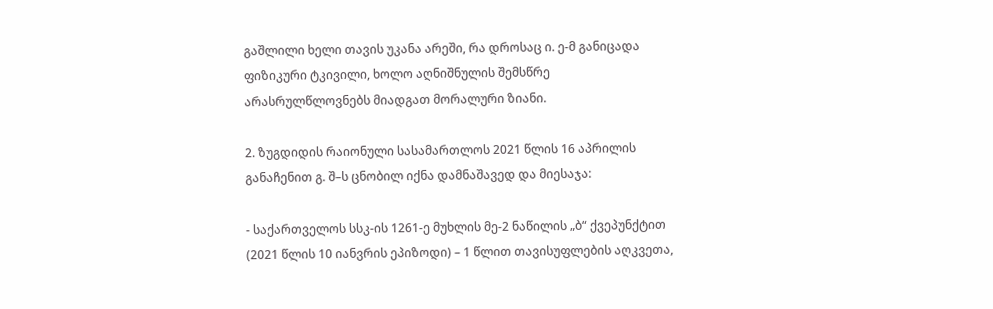გაშლილი ხელი თავის უკანა არეში, რა დროსაც ი. ე-მ განიცადა ფიზიკური ტკივილი, ხოლო აღნიშნულის შემსწრე არასრულწლოვნებს მიადგათ მორალური ზიანი.

2. ზუგდიდის რაიონული სასამართლოს 2021 წლის 16 აპრილის განაჩენით გ. შ–ს ცნობილ იქნა დამნაშავედ და მიესაჯა:

- საქართველოს სსკ-ის 1261-ე მუხლის მე-2 ნაწილის „ბ“ ქვეპუნქტით (2021 წლის 10 იანვრის ეპიზოდი) – 1 წლით თავისუფლების აღკვეთა,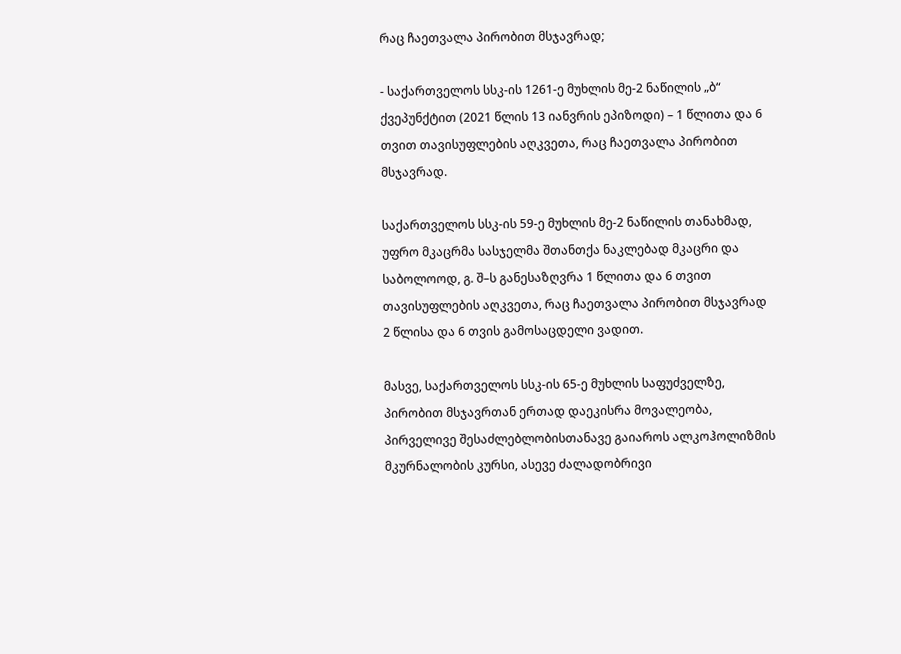რაც ჩაეთვალა პირობით მსჯავრად;

- საქართველოს სსკ-ის 1261-ე მუხლის მე-2 ნაწილის „ბ“ ქვეპუნქტით (2021 წლის 13 იანვრის ეპიზოდი) – 1 წლითა და 6 თვით თავისუფლების აღკვეთა, რაც ჩაეთვალა პირობით მსჯავრად.

საქართველოს სსკ-ის 59-ე მუხლის მე-2 ნაწილის თანახმად, უფრო მკაცრმა სასჯელმა შთანთქა ნაკლებად მკაცრი და საბოლოოდ, გ. შ–ს განესაზღვრა 1 წლითა და 6 თვით თავისუფლების აღკვეთა, რაც ჩაეთვალა პირობით მსჯავრად 2 წლისა და 6 თვის გამოსაცდელი ვადით.

მასვე, საქართველოს სსკ-ის 65-ე მუხლის საფუძველზე, პირობით მსჯავრთან ერთად დაეკისრა მოვალეობა, პირველივე შესაძლებლობისთანავე გაიაროს ალკოჰოლიზმის მკურნალობის კურსი, ასევე ძალადობრივი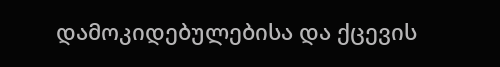დამოკიდებულებისა და ქცევის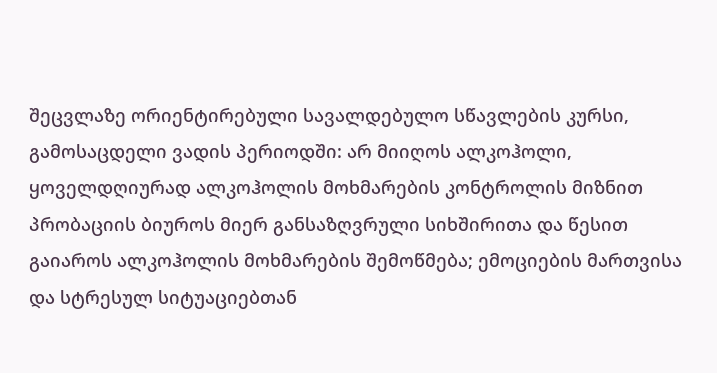შეცვლაზე ორიენტირებული სავალდებულო სწავლების კურსი, გამოსაცდელი ვადის პერიოდში: არ მიიღოს ალკოჰოლი, ყოველდღიურად ალკოჰოლის მოხმარების კონტროლის მიზნით პრობაციის ბიუროს მიერ განსაზღვრული სიხშირითა და წესით გაიაროს ალკოჰოლის მოხმარების შემოწმება; ემოციების მართვისა და სტრესულ სიტუაციებთან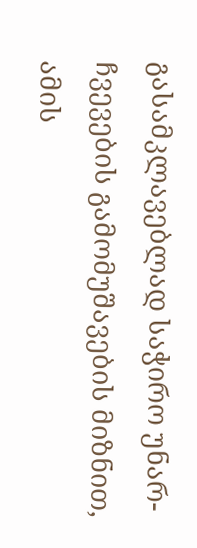გასამკლავებლად საჭირო უნარ-ჩვევების გამომუშავების მიზნით, ამის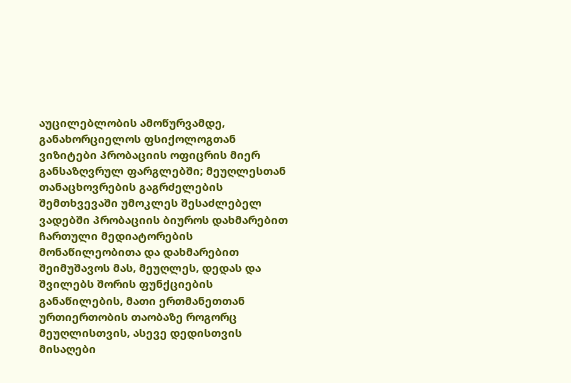აუცილებლობის ამოწურვამდე, განახორციელოს ფსიქოლოგთან ვიზიტები პრობაციის ოფიცრის მიერ განსაზღვრულ ფარგლებში; მეუღლესთან თანაცხოვრების გაგრძელების შემთხვევაში უმოკლეს შესაძლებელ ვადებში პრობაციის ბიუროს დახმარებით ჩართული მედიატორების მონაწილეობითა და დახმარებით შეიმუშავოს მას, მეუღლეს, დედას და შვილებს შორის ფუნქციების განაწილების, მათი ერთმანეთთან ურთიერთობის თაობაზე როგორც მეუღლისთვის, ასევე დედისთვის მისაღები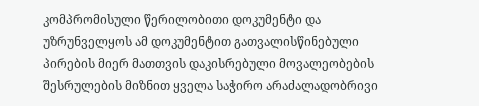კომპრომისული წერილობითი დოკუმენტი და უზრუნველყოს ამ დოკუმენტით გათვალისწინებული პირების მიერ მათთვის დაკისრებული მოვალეობების შესრულების მიზნით ყველა საჭირო არაძალადობრივი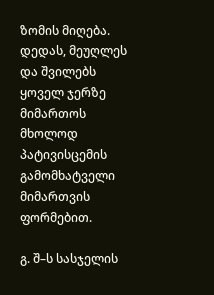ზომის მიღება. დედას, მეუღლეს და შვილებს ყოველ ჯერზე მიმართოს მხოლოდ პატივისცემის გამომხატველი მიმართვის ფორმებით.

გ. შ–ს სასჯელის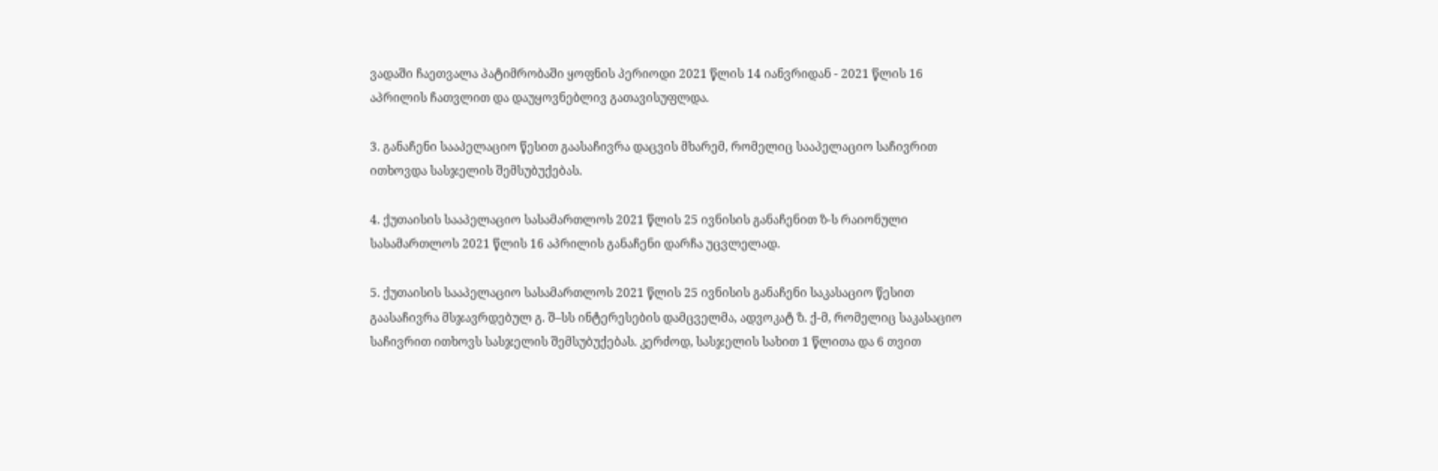ვადაში ჩაეთვალა პატიმრობაში ყოფნის პერიოდი 2021 წლის 14 იანვრიდან - 2021 წლის 16 აპრილის ჩათვლით და დაუყოვნებლივ გათავისუფლდა.

3. განაჩენი სააპელაციო წესით გაასაჩივრა დაცვის მხარემ, რომელიც სააპელაციო საჩივრით ითხოვდა სასჯელის შემსუბუქებას.

4. ქუთაისის სააპელაციო სასამართლოს 2021 წლის 25 ივნისის განაჩენით ზ-ს რაიონული სასამართლოს 2021 წლის 16 აპრილის განაჩენი დარჩა უცვლელად.

5. ქუთაისის სააპელაციო სასამართლოს 2021 წლის 25 ივნისის განაჩენი საკასაციო წესით გაასაჩივრა მსჯავრდებულ გ. შ–სს ინტერესების დამცველმა, ადვოკატ ზ. ქ-მ, რომელიც საკასაციო საჩივრით ითხოვს სასჯელის შემსუბუქებას. კერძოდ, სასჯელის სახით 1 წლითა და 6 თვით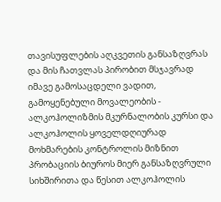თავისუფლების აღკვეთის განსაზღვრას და მის ჩათვლას პირობით მსჯავრად იმავე გამოსაცდელი ვადით, გამოყენებული მოვალეობის - ალკოჰოლიზმის მკურნალობის კურსი და ალკოჰოლის ყოველდღიურად მოხმარების კონტროლის მიზნით პრობაციის ბიუროს მიერ განსაზღვრული სიხშირითა და წესით ალკოჰოლის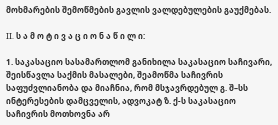მოხმარების შემოწმების გავლის ვალდებულების გაუქმებას.

II. ს ა მ ო ტ ი ვ ა ც ი ო ნ ა წ ი ლ ი:

1. საკასაციო სასამართლომ განიხილა საკასაციო საჩივარი, შეისწავლა საქმის მასალები, შეამოწმა საჩივრის საფუძვლიანობა და მიაჩნია, რომ მსჯავრდებულ გ. შ–სს ინტერესების დამცველის, ადვოკატ ზ. ქ-ს საკასაციო საჩივრის მოთხოვნა არ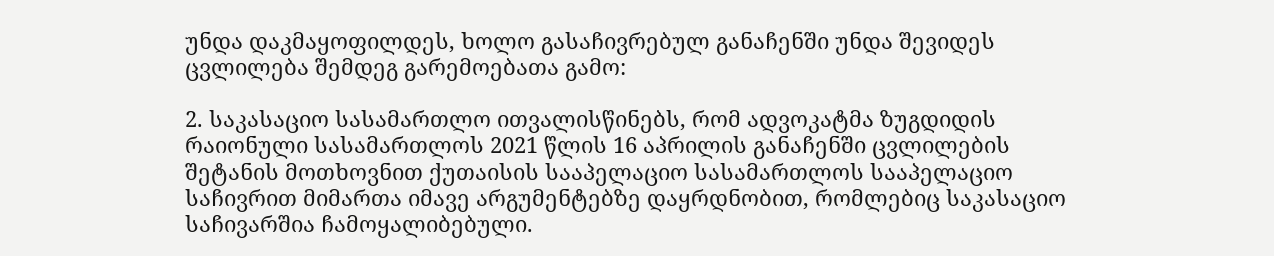უნდა დაკმაყოფილდეს, ხოლო გასაჩივრებულ განაჩენში უნდა შევიდეს ცვლილება შემდეგ გარემოებათა გამო:

2. საკასაციო სასამართლო ითვალისწინებს, რომ ადვოკატმა ზუგდიდის რაიონული სასამართლოს 2021 წლის 16 აპრილის განაჩენში ცვლილების შეტანის მოთხოვნით ქუთაისის სააპელაციო სასამართლოს სააპელაციო საჩივრით მიმართა იმავე არგუმენტებზე დაყრდნობით, რომლებიც საკასაციო საჩივარშია ჩამოყალიბებული.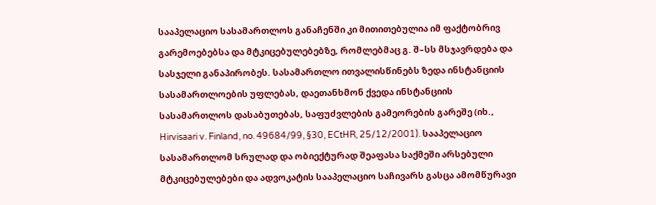სააპელაციო სასამართლოს განაჩენში კი მითითებულია იმ ფაქტობრივ გარემოებებსა და მტკიცებულებებზე, რომლებმაც გ. შ–სს მსჯავრდება და სასჯელი განაპირობეს. სასამართლო ითვალისწინებს ზედა ინსტანციის სასამართლოების უფლებას, დაეთანხმონ ქვედა ინსტანციის სასამართლოს დასაბუთებას, საფუძვლების გამეორების გარეშე (იხ., Hirvisaari v. Finland, no. 49684/99, §30, ECtHR, 25/12/2001). სააპელაციო სასამართლომ სრულად და ობიექტურად შეაფასა საქმეში არსებული მტკიცებულებები და ადვოკატის სააპელაციო საჩივარს გასცა ამომწურავი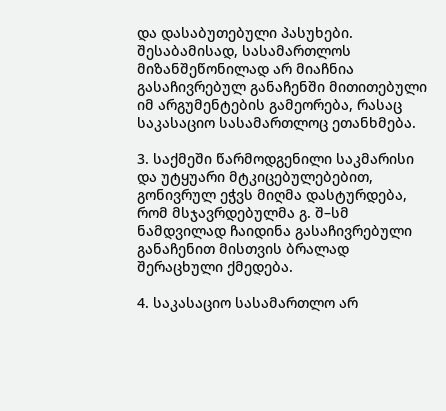და დასაბუთებული პასუხები. შესაბამისად, სასამართლოს მიზანშეწონილად არ მიაჩნია გასაჩივრებულ განაჩენში მითითებული იმ არგუმენტების გამეორება, რასაც საკასაციო სასამართლოც ეთანხმება.

3. საქმეში წარმოდგენილი საკმარისი და უტყუარი მტკიცებულებებით, გონივრულ ეჭვს მიღმა დასტურდება, რომ მსჯავრდებულმა გ. შ–სმ ნამდვილად ჩაიდინა გასაჩივრებული განაჩენით მისთვის ბრალად შერაცხული ქმედება.

4. საკასაციო სასამართლო არ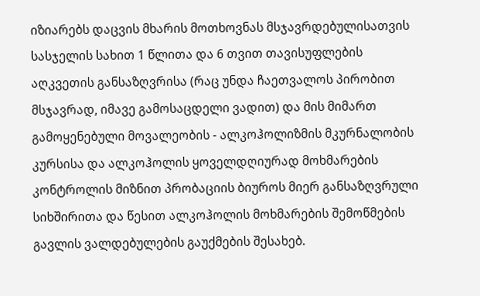იზიარებს დაცვის მხარის მოთხოვნას მსჯავრდებულისათვის სასჯელის სახით 1 წლითა და 6 თვით თავისუფლების აღკვეთის განსაზღვრისა (რაც უნდა ჩაეთვალოს პირობით მსჯავრად, იმავე გამოსაცდელი ვადით) და მის მიმართ გამოყენებული მოვალეობის - ალკოჰოლიზმის მკურნალობის კურსისა და ალკოჰოლის ყოველდღიურად მოხმარების კონტროლის მიზნით პრობაციის ბიუროს მიერ განსაზღვრული სიხშირითა და წესით ალკოჰოლის მოხმარების შემოწმების გავლის ვალდებულების გაუქმების შესახებ.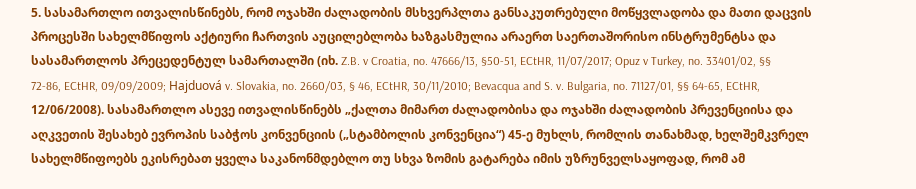5. სასამართლო ითვალისწინებს, რომ ოჯახში ძალადობის მსხვერპლთა განსაკუთრებული მოწყვლადობა და მათი დაცვის პროცესში სახელმწიფოს აქტიური ჩართვის აუცილებლობა ხაზგასმულია არაერთ საერთაშორისო ინსტრუმენტსა და სასამართლოს პრეცედენტულ სამართალში (იხ. Z.B. v Croatia, no. 47666/13, §50-51, ECtHR, 11/07/2017; Opuz v Turkey, no. 33401/02, §§ 72-86, ECtHR, 09/09/2009; Hajduová v. Slovakia, no. 2660/03, § 46, ECtHR, 30/11/2010; Bevacqua and S. v. Bulgaria, no. 71127/01, §§ 64-65, ECtHR, 12/06/2008). სასამართლო ასევე ითვალისწინებს „ქალთა მიმართ ძალადობისა და ოჯახში ძალადობის პრევენციისა და აღკვეთის შესახებ ევროპის საბჭოს კონვენციის („სტამბოლის კონვენცია“) 45-ე მუხლს, რომლის თანახმად, ხელშემკვრელ სახელმწიფოებს ეკისრებათ ყველა საკანონმდებლო თუ სხვა ზომის გატარება იმის უზრუნველსაყოფად, რომ ამ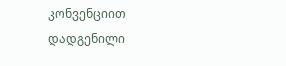კონვენციით დადგენილი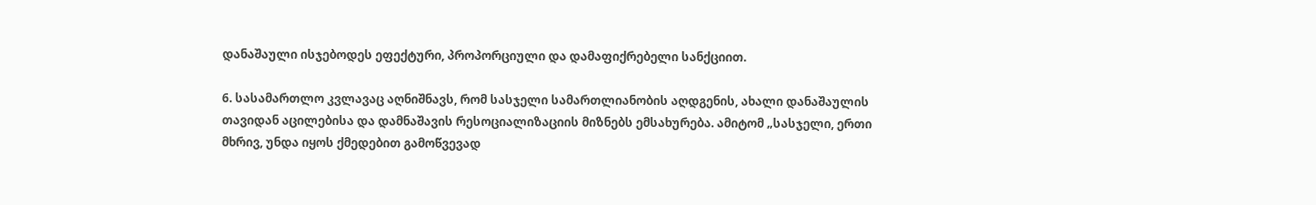დანაშაული ისჯებოდეს ეფექტური, პროპორციული და დამაფიქრებელი სანქციით.

6. სასამართლო კვლავაც აღნიშნავს, რომ სასჯელი სამართლიანობის აღდგენის, ახალი დანაშაულის თავიდან აცილებისა და დამნაშავის რესოციალიზაციის მიზნებს ემსახურება. ამიტომ „სასჯელი, ერთი მხრივ, უნდა იყოს ქმედებით გამოწვევად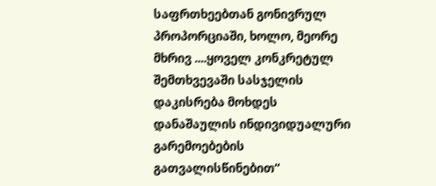საფრთხეებთან გონივრულ პროპორციაში, ხოლო, მეორე მხრივ ....ყოველ კონკრეტულ შემთხვევაში სასჯელის დაკისრება მოხდეს დანაშაულის ინდივიდუალური გარემოებების გათვალისწინებით“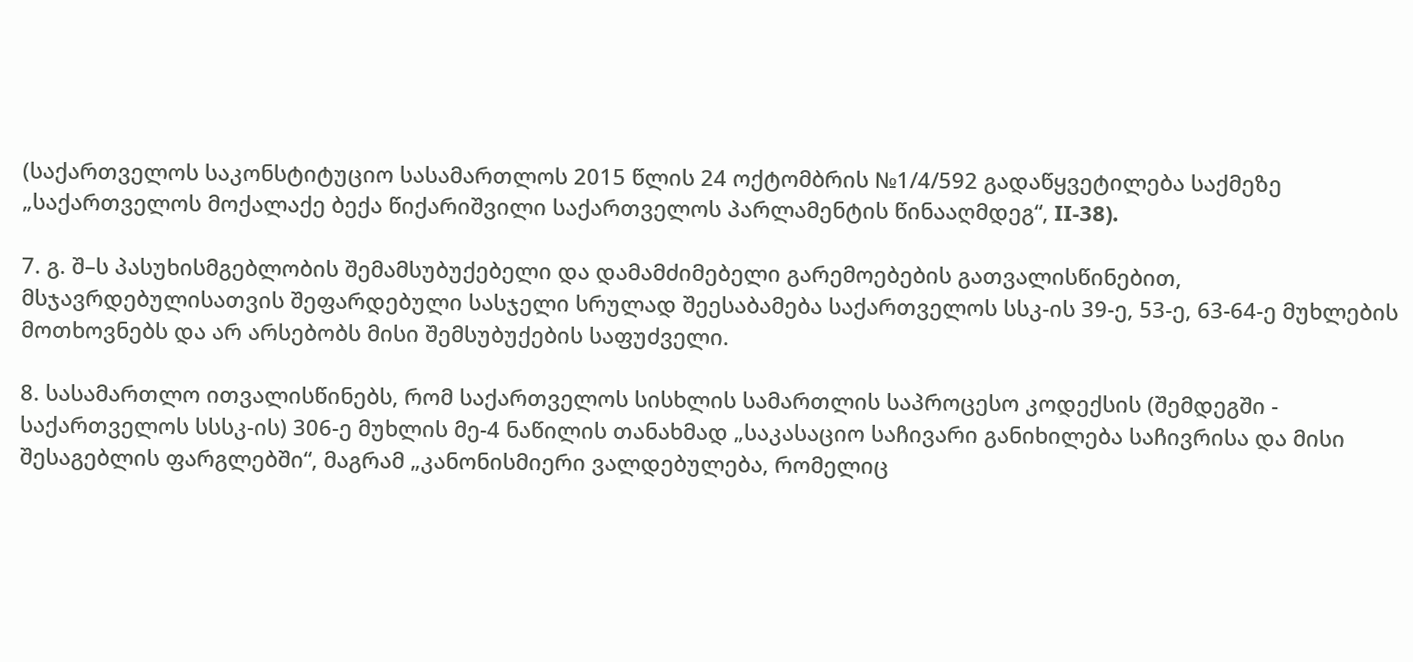(საქართველოს საკონსტიტუციო სასამართლოს 2015 წლის 24 ოქტომბრის №1/4/592 გადაწყვეტილება საქმეზე „საქართველოს მოქალაქე ბექა წიქარიშვილი საქართველოს პარლამენტის წინააღმდეგ“, II-38).

7. გ. შ–ს პასუხისმგებლობის შემამსუბუქებელი და დამამძიმებელი გარემოებების გათვალისწინებით, მსჯავრდებულისათვის შეფარდებული სასჯელი სრულად შეესაბამება საქართველოს სსკ-ის 39-ე, 53-ე, 63-64-ე მუხლების მოთხოვნებს და არ არსებობს მისი შემსუბუქების საფუძველი.

8. სასამართლო ითვალისწინებს, რომ საქართველოს სისხლის სამართლის საპროცესო კოდექსის (შემდეგში - საქართველოს სსსკ-ის) 306-ე მუხლის მე-4 ნაწილის თანახმად „საკასაციო საჩივარი განიხილება საჩივრისა და მისი შესაგებლის ფარგლებში“, მაგრამ „კანონისმიერი ვალდებულება, რომელიც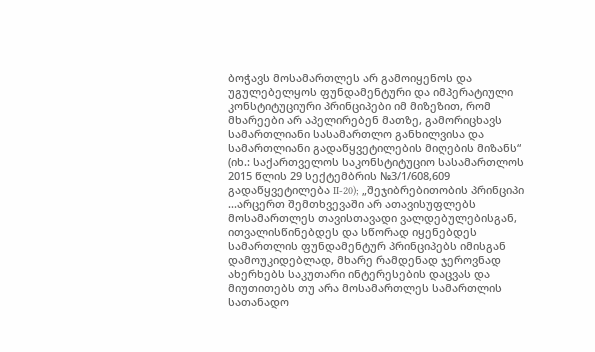ბოჭავს მოსამართლეს არ გამოიყენოს და უგულებელყოს ფუნდამენტური და იმპერატიული კონსტიტუციური პრინციპები იმ მიზეზით, რომ მხარეები არ აპელირებენ მათზე, გამორიცხავს სამართლიანი სასამართლო განხილვისა და სამართლიანი გადაწყვეტილების მიღების მიზანს“ (იხ.: საქართველოს საკონსტიტუციო სასამართლოს 2015 წლის 29 სექტემბრის №3/1/608,609 გადაწყვეტილება II-20); „შეჯიბრებითობის პრინციპი ...არცერთ შემთხვევაში არ ათავისუფლებს მოსამართლეს თავისთავადი ვალდებულებისგან, ითვალისწინებდეს და სწორად იყენებდეს სამართლის ფუნდამენტურ პრინციპებს იმისგან დამოუკიდებლად, მხარე რამდენად ჯეროვნად ახერხებს საკუთარი ინტერესების დაცვას და მიუთითებს თუ არა მოსამართლეს სამართლის სათანადო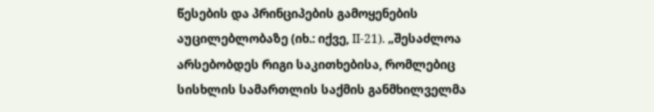წესების და პრინციპების გამოყენების აუცილებლობაზე (იხ.: იქვე, II-21). „შესაძლოა არსებობდეს რიგი საკითხებისა, რომლებიც სისხლის სამართლის საქმის განმხილველმა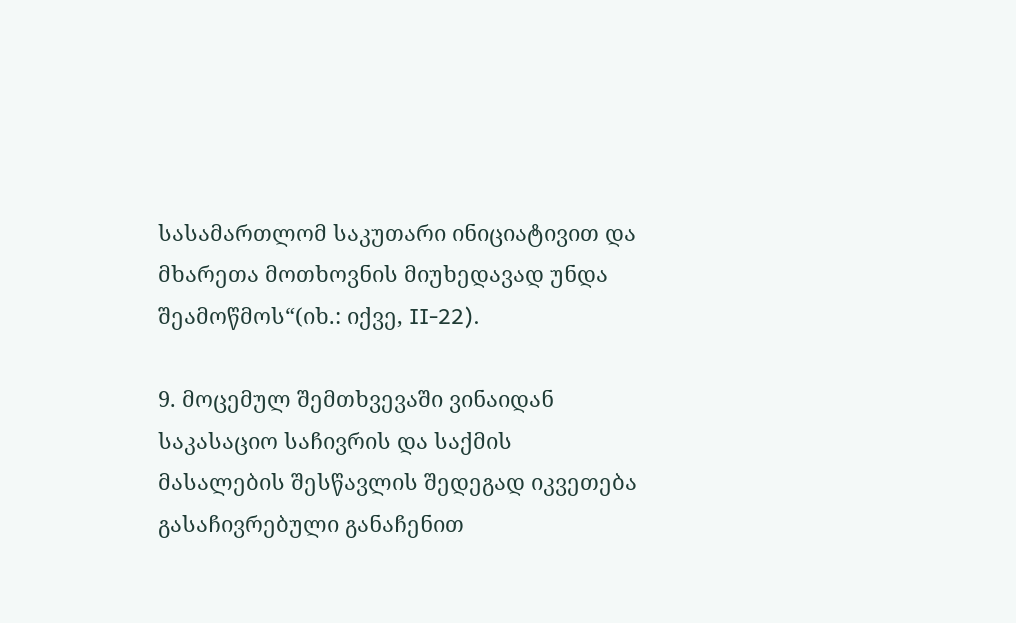სასამართლომ საკუთარი ინიციატივით და მხარეთა მოთხოვნის მიუხედავად უნდა შეამოწმოს“(იხ.: იქვე, II-22).

9. მოცემულ შემთხვევაში ვინაიდან საკასაციო საჩივრის და საქმის მასალების შესწავლის შედეგად იკვეთება გასაჩივრებული განაჩენით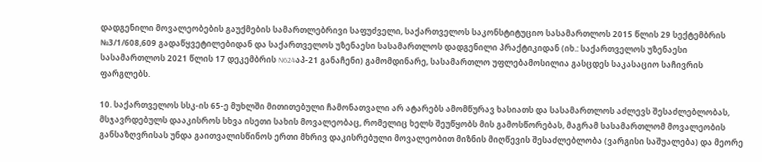დადგენილი მოვალეობების გაუქმების სამართლებრივი საფუძველი, საქართველოს საკონსტიტუციო სასამართლოს 2015 წლის 29 სექტემბრის №3/1/608,609 გადაწყვეტილებიდან და საქართველოს უზენაესი სასამართლოს დადგენილი პრაქტიკიდან (იხ.: საქართველოს უზენაესი სასამართლოს 2021 წლის 17 დეკემბრის N624აპ-21 განაჩენი) გამომდინარე, სასამართლო უფლებამოსილია გასცდეს საკასაციო საჩივრის ფარგლებს.

10. საქართველოს სსკ-ის 65-ე მუხლში მითითებული ჩამონათვალი არ ატარებს ამომწურავ ხასიათს და სასამართლოს აძლევს შესაძლებლობას, მსჯავრდებულს დააკისროს სხვა ისეთი სახის მოვალეობაც, რომელიც ხელს შეუწყობს მის გამოსწორებას, მაგრამ სასამართლომ მოვალეობის განსაზღვრისას უნდა გაითვალისწინოს ერთი მხრივ დაკისრებული მოვალეობით მიზნის მიღწევის შესაძლებლობა (ვარგისი საშუალება) და მეორე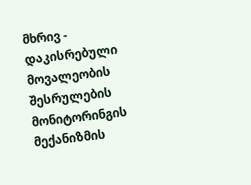მხრივ - დაკისრებული მოვალეობის შესრულების მონიტორინგის მექანიზმის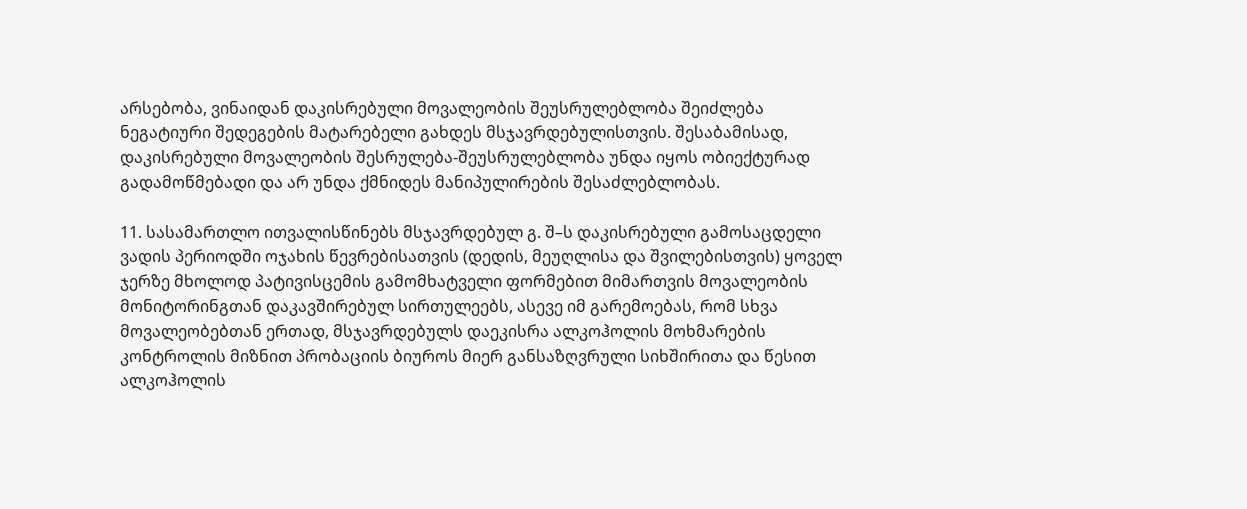არსებობა, ვინაიდან დაკისრებული მოვალეობის შეუსრულებლობა შეიძლება ნეგატიური შედეგების მატარებელი გახდეს მსჯავრდებულისთვის. შესაბამისად, დაკისრებული მოვალეობის შესრულება-შეუსრულებლობა უნდა იყოს ობიექტურად გადამოწმებადი და არ უნდა ქმნიდეს მანიპულირების შესაძლებლობას.

11. სასამართლო ითვალისწინებს მსჯავრდებულ გ. შ–ს დაკისრებული გამოსაცდელი ვადის პერიოდში ოჯახის წევრებისათვის (დედის, მეუღლისა და შვილებისთვის) ყოველ ჯერზე მხოლოდ პატივისცემის გამომხატველი ფორმებით მიმართვის მოვალეობის მონიტორინგთან დაკავშირებულ სირთულეებს, ასევე იმ გარემოებას, რომ სხვა მოვალეობებთან ერთად, მსჯავრდებულს დაეკისრა ალკოჰოლის მოხმარების კონტროლის მიზნით პრობაციის ბიუროს მიერ განსაზღვრული სიხშირითა და წესით ალკოჰოლის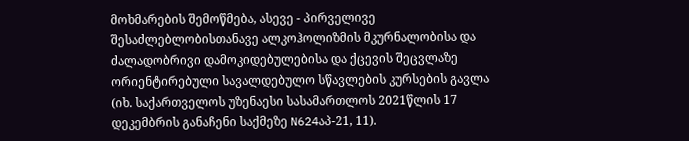მოხმარების შემოწმება, ასევე - პირველივე შესაძლებლობისთანავე ალკოჰოლიზმის მკურნალობისა და ძალადობრივი დამოკიდებულებისა და ქცევის შეცვლაზე ორიენტირებული სავალდებულო სწავლების კურსების გავლა (იხ. საქართველოს უზენაესი სასამართლოს 2021წლის 17 დეკემბრის განაჩენი საქმეზე N624აპ-21, 11).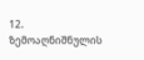12. ზემოაღნიშნულის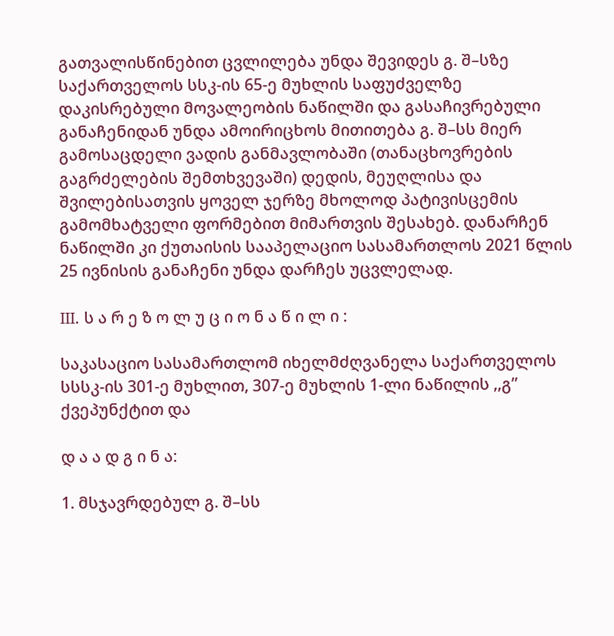გათვალისწინებით ცვლილება უნდა შევიდეს გ. შ–სზე საქართველოს სსკ-ის 65-ე მუხლის საფუძველზე დაკისრებული მოვალეობის ნაწილში და გასაჩივრებული განაჩენიდან უნდა ამოირიცხოს მითითება გ. შ–სს მიერ გამოსაცდელი ვადის განმავლობაში (თანაცხოვრების გაგრძელების შემთხვევაში) დედის, მეუღლისა და შვილებისათვის ყოველ ჯერზე მხოლოდ პატივისცემის გამომხატველი ფორმებით მიმართვის შესახებ. დანარჩენ ნაწილში კი ქუთაისის სააპელაციო სასამართლოს 2021 წლის 25 ივნისის განაჩენი უნდა დარჩეს უცვლელად.

III. ს ა რ ე ზ ო ლ უ ც ი ო ნ ა წ ი ლ ი :

საკასაციო სასამართლომ იხელმძღვანელა საქართველოს სსსკ-ის 301-ე მუხლით, 307-ე მუხლის 1-ლი ნაწილის ,,გ” ქვეპუნქტით და

დ ა ა დ გ ი ნ ა:

1. მსჯავრდებულ გ. შ–სს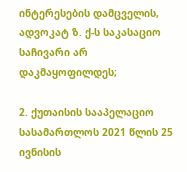ინტერესების დამცველის, ადვოკატ ზ. ქ-ს საკასაციო საჩივარი არ დაკმაყოფილდეს;

2. ქუთაისის სააპელაციო სასამართლოს 2021 წლის 25 ივნისის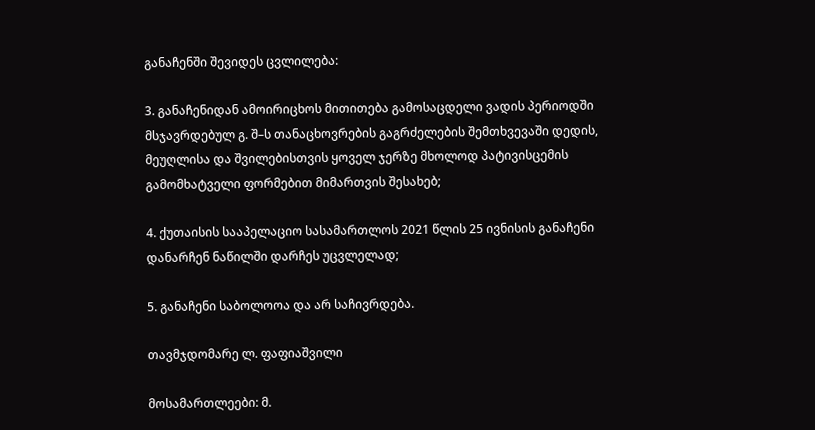განაჩენში შევიდეს ცვლილება:

3. განაჩენიდან ამოირიცხოს მითითება გამოსაცდელი ვადის პერიოდში მსჯავრდებულ გ. შ–ს თანაცხოვრების გაგრძელების შემთხვევაში დედის, მეუღლისა და შვილებისთვის ყოველ ჯერზე მხოლოდ პატივისცემის გამომხატველი ფორმებით მიმართვის შესახებ;

4. ქუთაისის სააპელაციო სასამართლოს 2021 წლის 25 ივნისის განაჩენი დანარჩენ ნაწილში დარჩეს უცვლელად;

5. განაჩენი საბოლოოა და არ საჩივრდება.

თავმჯდომარე ლ. ფაფიაშვილი

მოსამართლეები: მ.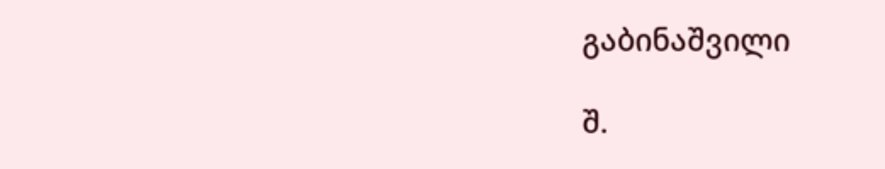გაბინაშვილი

შ.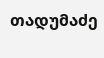თადუმაძე